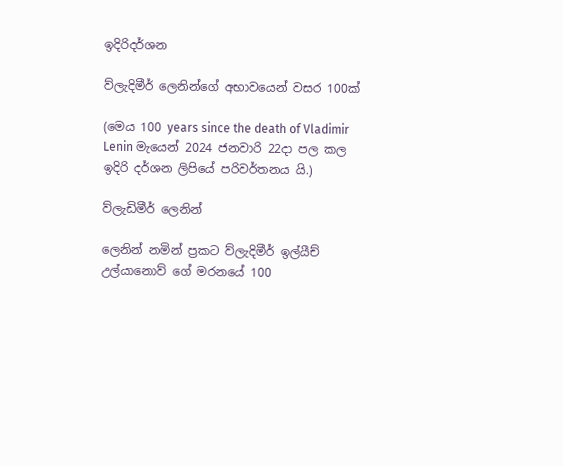ඉදිරිදර්ශන

ව්ලැදිමීර් ලෙනින්ගේ අභාවයෙන් වසර 100ක්

(මෙය 100 years since the death of Vladimir Lenin මැයෙන් 2024 ජනවාරි 22දා පල කල ඉදිරි දර්ශන ලිපියේ පරිවර්තනය යි.)

ව්ලැඩිමීර් ලෙනින්

ලෙනින් නමින් ප්‍රකට ව්ලැදිමීර් ඉල්යීච් උල්යානොව් ගේ මරනයේ 100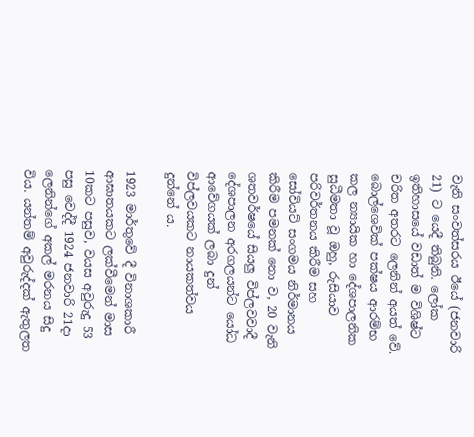වැනි සංවත්සරය ඊයේ (ජනවාරි 21) ට යෙදී තිබුනි. ලෝක ඉතිහාසයේ වඩාත් ම විශිෂ්ට චරිත අතරට ලෙනින් අයත් වේ. බොල්ශෙවික් පක්ෂය ආරම්භ කල න්‍යායික හා දේශපාලනික සුධීමතා වූ ඔහු, රුසියාව පරිවර්තනය කිරීම සහ සෝවියට් සංගමය නිර්මානය කිරීම පමනක් නො ව, 20 වැනි ශතවර්ෂයේ සියලු විප්ලවවාදී දේශපාලන අරගලයන්ට යෝධ ආවේගයක් ලබා දුන් විප්ලවයකට නායකත්වය දුන්නේ ය.

1923 මාර්තුවේ දී විනාශකාරී ආඝාතයකට ලක්වීමෙන් මාස 10කට පසුව, වයස අවුරුදු 53 පසු වෙද්දී 1924 ජනවාරි 21දා ලෙනින්ගේ අකල් මරනය සිදු විය. යන්තම් අවුරුද්දක් ඇතුලත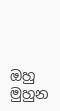ඔහු මුහුන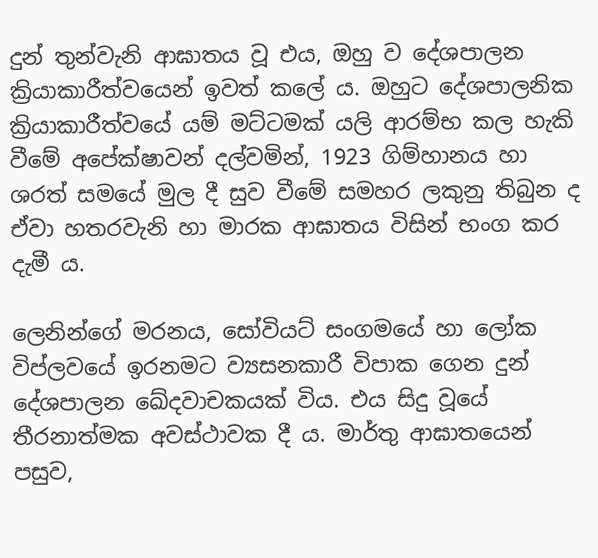දුන් තුන්වැනි ආඝාතය වූ එය, ඔහු ව දේශපාලන ක්‍රියාකාරීත්වයෙන් ඉවත් කලේ ය. ඔහුට දේශපාලනික ක්‍රියාකාරීත්වයේ යම් මට්ටමක් යලි ආරම්භ කල හැකි වීමේ අපේක්ෂාවන් දල්වමින්, 1923 ගිම්හානය හා ශරත් සමයේ මුල දී සුව වීමේ සමහර ලකුනු තිබුන ද ඒවා හතරවැනි හා මාරක ආඝාතය විසින් භංග කර දැමී ය.

ලෙනින්ගේ මරනය, සෝවියට් සංගමයේ හා ලෝක විප්ලවයේ ඉරනමට ව්‍යසනකාරී විපාක ගෙන දුන් දේශපාලන ඛේදවාචකයක් විය. එය සිදු වූයේ තීරනාත්මක අවස්ථාවක දී ය. මාර්තු ආඝාතයෙන් පසුව,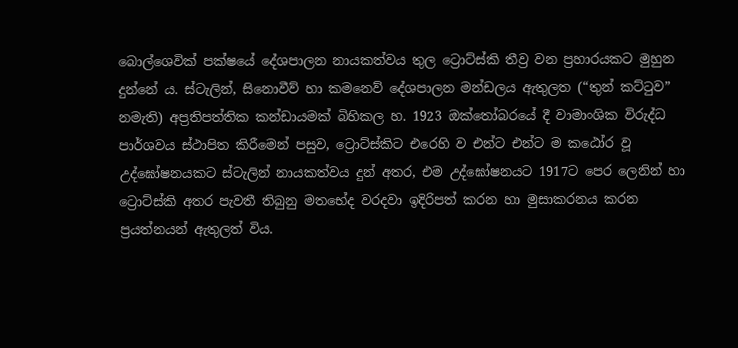බොල්ශෙවික් පක්ෂයේ දේශපාලන නායකත්වය තුල ට්‍රොට්ස්කි තීව්‍ර වන ප්‍රහාරයකට මුහුන දුන්නේ ය. ස්ටැලින්, සිනොවීව් හා කමනෙව් දේශපාලන මන්ඩලය ඇතුලත (“තුන් කට්ටුව” නමැති) අප්‍රතිපත්තික කන්ඩායමක් බිහිකල හ. 1923 ඔක්තෝබරයේ දී වාමාංශික විරුද්ධ පාර්ශවය ස්ථාපිත කිරීමෙන් පසුව, ට්‍රොට්ස්කිට එරෙහි ව එන්ට එන්ට ම කඨෝර වූ උද්ඝෝෂනයකට ස්ටැලින් නායකත්වය දුන් අතර, එම උද්ඝෝෂනයට 1917ට පෙර ලෙනින් හා ට්‍රොට්ස්කි අතර පැවතී තිබුනු මතභේද වරදවා ඉදිරිපත් කරන හා මුසාකරනය කරන ප්‍රයත්නයන් ඇතුලත් විය.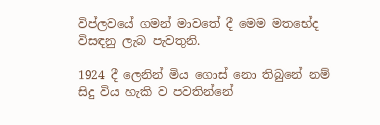විප්ලවයේ ගමන් මාවතේ දී මෙම මතභේද විසඳනු ලැබ පැවතුනි.

1924 දී ලෙනින් මිය ගොස් නො තිබුනේ නම් සිදු විය හැකි ව පවතින්නේ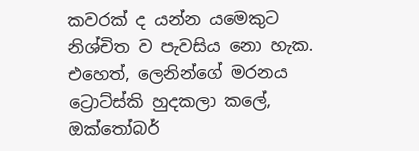කවරක් ද යන්න යමෙකුට නිශ්චිත ව පැවසිය නො හැක. එහෙත්, ලෙනින්ගේ මරනය ට්‍රොට්ස්කි හුදකලා කලේ, ඔක්තෝබර්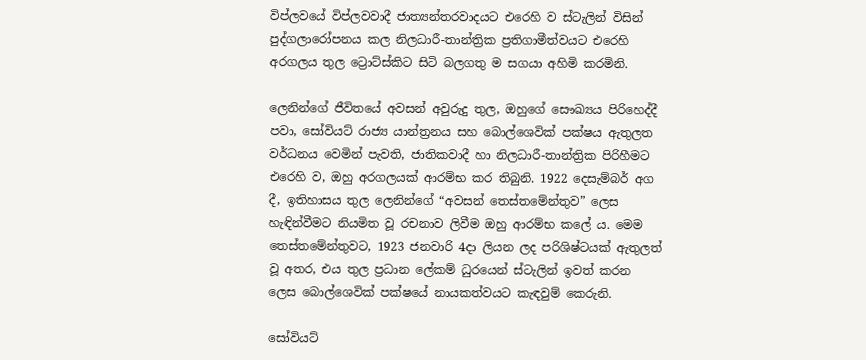විප්ලවයේ විප්ලවවාදී ජාත්‍යන්තරවාදයට එරෙහි ව ස්ටැලින් විසින් පුද්ගලාරෝපනය කල නිලධාරී-තාන්ත්‍රික ප්‍රතිගාමීත්වයට එරෙහි අරගලය තුල ට්‍රොට්ස්කිට සිටි බලගතු ම සගයා අහිමි කරමිනි.

ලෙනින්ගේ ජීවිතයේ අවසන් අවුරුදු තුල, ඔහුගේ සෞඛ්‍යය පිරිහෙද්දී පවා, සෝවියට් රාජ්‍ය යාන්ත්‍රනය සහ බොල්ශෙවික් පක්ෂය ඇතුලත වර්ධනය වෙමින් පැවති, ජාතිකවාදී හා නිලධාරී-තාන්ත්‍රික පිරිහීමට එරෙහි ව, ඔහු අරගලයක් ආරම්භ කර තිබුනි. 1922 දෙසැම්බර් අග දී, ඉතිහාසය තුල ලෙනින්ගේ “අවසන් තෙස්තමේන්තුව” ලෙස හැඳින්වීමට නියමිත වූ රචනාව ලිවීම ඔහු ආරම්භ කලේ ය. මෙම තෙස්තමේන්තුවට, 1923 ජනවාරි 4දා ලියන ලද පරිශිෂ්ටයක් ඇතුලත් වූ අතර, එය තුල ප්‍රධාන ලේකම් ධුරයෙන් ස්ටැලින් ඉවත් කරන ලෙස බොල්ශෙවික් පක්ෂයේ නායකත්වයට කැඳවුම් කෙරුනි.

සෝවියට්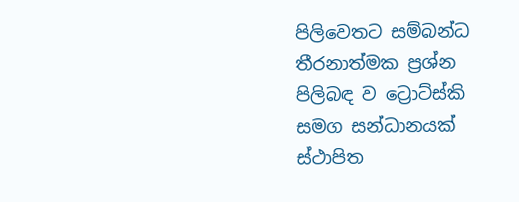පිලිවෙතට සම්බන්ධ තීරනාත්මක ප්‍රශ්න පිලිබඳ ව ට්‍රොට්ස්කි සමග සන්ධානයක් ස්ථාපිත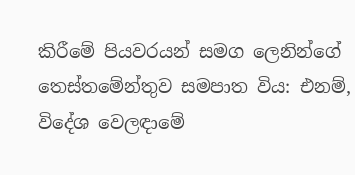කිරීමේ පියවරයන් සමග ලෙනින්ගේ තෙස්තමේන්තුව සමපාත විය: එනම්, විදේශ වෙලඳාමේ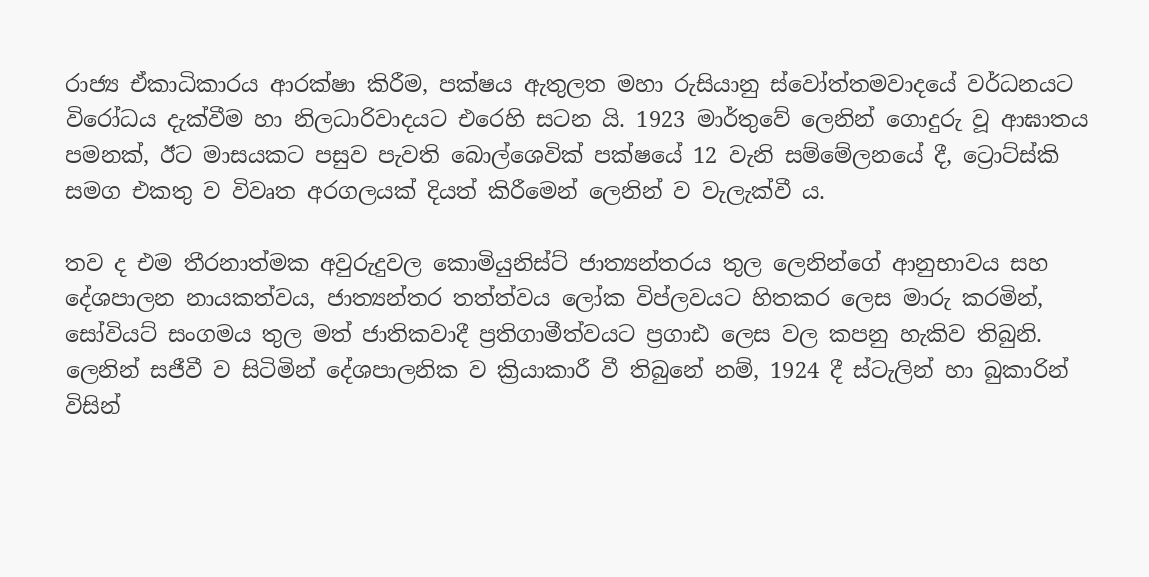රාජ්‍ය ඒකාධිකාරය ආරක්ෂා කිරීම, පක්ෂය ඇතුලත මහා රුසියානු ස්වෝත්තමවාදයේ වර්ධනයට විරෝධය දැක්වීම හා නිලධාරිවාදයට එරෙහි සටන යි. 1923 මාර්තුවේ ලෙනින් ගොදුරු වූ ආඝාතය පමනක්, ඊට මාසයකට පසුව පැවති බොල්ශෙවික් පක්ෂයේ 12 වැනි සම්මේලනයේ දී, ට්‍රොට්ස්කි සමග එකතු ව විවෘත අරගලයක් දියත් කිරීමෙන් ලෙනින් ව වැලැක්වී ය.

තව ද එම තීරනාත්මක අවුරුදුවල කොමියුනිස්ට් ජාත්‍යන්තරය තුල ලෙනින්ගේ ආනුභාවය සහ දේශපාලන නායකත්වය, ජාත්‍යන්තර තත්ත්වය ලෝක විප්ලවයට හිතකර ලෙස මාරු කරමින්, සෝවියට් සංගමය තුල මත් ජාතිකවාදී ප්‍රතිගාමීත්වයට ප්‍රගාඪ ලෙස වල කපනු හැකිව තිබුනි. ලෙනින් සජීවී ව සිටිමින් දේශපාලනික ව ක්‍රියාකාරී වී තිබුනේ නම්, 1924 දී ස්ටැලින් හා බුකාරින් විසින්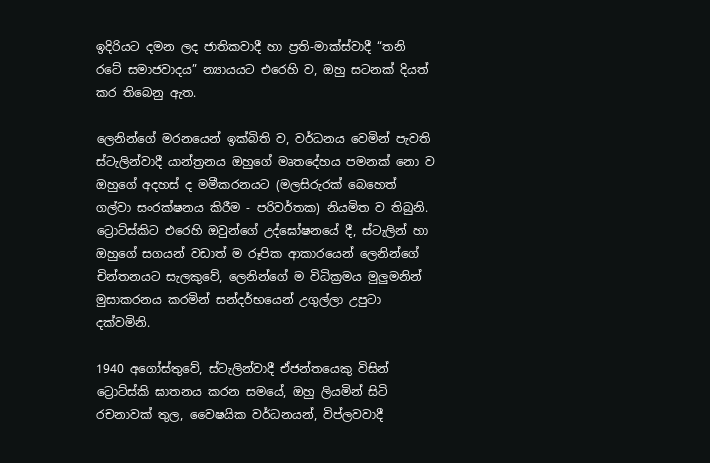ඉදිරියට දමන ලද ජාතිකවාදී හා ප්‍රති-මාක්ස්වාදී “තනි රටේ සමාජවාදය” න්‍යායයට එරෙහි ව, ඔහු සටනක් දියත් කර තිබෙනු ඇත.

ලෙනින්ගේ මරනයෙන් ඉක්බිති ව, වර්ධනය වෙමින් පැවති ස්ටැලින්වාදී යාන්ත්‍රනය ඔහුගේ මෘතදේහය පමනක් නො ව ඔහුගේ අදහස් ද මමීකරනයට (මලසිරුරක් බෙහෙත් ගල්වා සංරක්ෂනය කිරීම - පරිවර්තක) නියමිත ව තිබුනි. ට්‍රොට්ස්කිට එරෙහි ඔවුන්ගේ උද්ඝෝෂනයේ දී, ස්ටැලින් හා ඔහුගේ සගයන් වඩාත් ම රූපික ආකාරයෙන් ලෙනින්ගේ චින්තනයට සැලකුවේ, ලෙනින්ගේ ම විධික්‍රමය මුලුමනින් මුසාකරනය කරමින් සන්දර්භයෙන් උගුල්ලා උපුටා දක්වමිනි.

1940 අගෝස්තුවේ, ස්ටැලින්වාදී ඒජන්තයෙකු විසින් ට්‍රොට්ස්කි ඝාතනය කරන සමයේ, ඔහු ලියමින් සිටි රචනාවක් තුල, වෛෂයික වර්ධනයන්, විප්ලවවාදී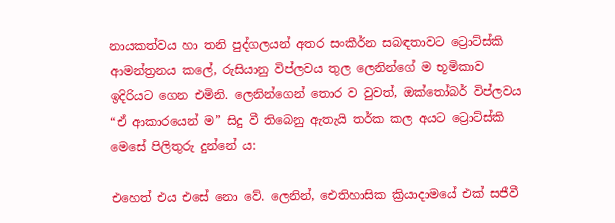නායකත්වය හා තනි පුද්ගලයන් අතර සංකීර්න සබඳතාවට ට්‍රොට්ස්කි ආමන්ත්‍රනය කලේ, රුසියානු විප්ලවය තුල ලෙනින්ගේ ම භූමිකාව ඉදිරියට ගෙන එමිනි. ලෙනින්ගෙන් තොර ව වුවත්, ඔක්තෝබර් විප්ලවය “ඒ ආකාරයෙන් ම” සිදු වී තිබෙනු ඇතැයි තර්ක කල අයට ට්‍රොට්ස්කි මෙසේ පිලිතුරු දුන්නේ ය:

එහෙත් එය එසේ නො වේ. ලෙනින්, ඓතිහාසික ක්‍රියාදාමයේ එක් සජීවී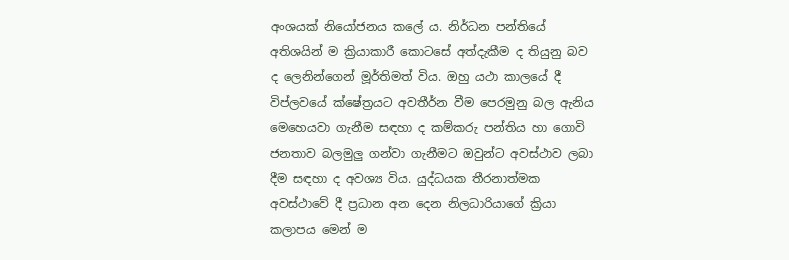අංශයක් නියෝජනය කලේ ය. නිර්ධන පන්තියේ අතිශයින් ම ක්‍රියාකාරී කොටසේ අත්දැකීම ද තියුනු බව ද ලෙනින්ගෙන් මූර්තිමත් විය. ඔහු යථා කාලයේ දී විප්ලවයේ ක්ෂේත්‍රයට අවතීර්න වීම පෙරමුනු ‌බල ඇනිය මෙහෙයවා ගැනීම සඳහා ද කම්කරු පන්තිය හා ගොවි ජනතාව බලමුලු ගන්වා ගැනීමට ඔවුන්ට අවස්ථාව ලබා දීම සඳහා ද අවශ්‍ය විය. යුද්ධයක තීරනාත්මක අවස්ථාවේ දී ප්‍රධාන අන දෙන නිලධාරියාගේ ක්‍රියා කලාපය මෙන් ම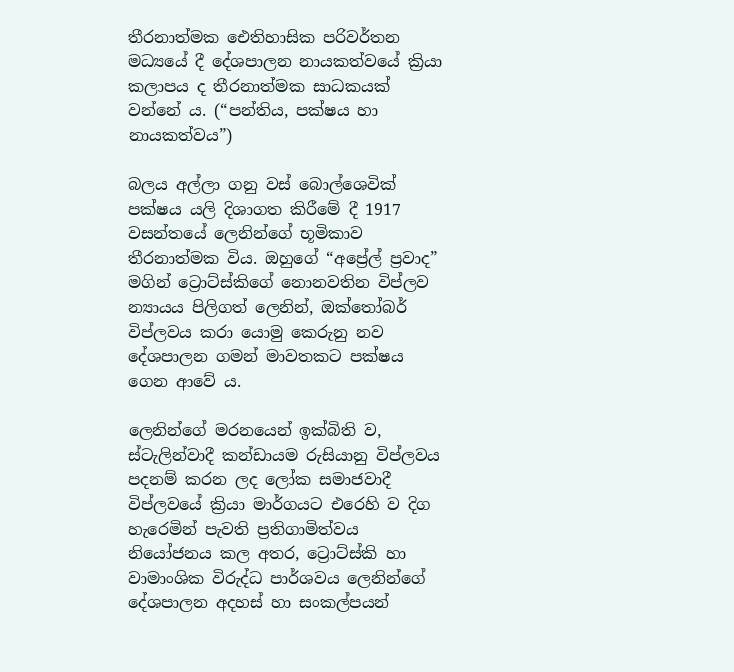තීරනාත්මක ‌ඓතිහාසික පරිවර්තන මධ්‍යයේ දී දේශපාලන නායකත්වයේ ක්‍රියා කලාපය ද තීරනාත්මක සාධකයක් වන්නේ ය. (“පන්තිය, පක්ෂය හා නායකත්වය”)

බලය අල්ලා ගනු වස් බොල්ශෙවික් පක්ෂය යලි දිශාගත කිරීමේ දී 1917 වසන්තයේ ලෙනින්ගේ භූමිකාව තීරනාත්මක විය. ඔහුගේ “අප්‍රේල් ප්‍රවාද” මගින් ට්‍රොට්ස්කිගේ නොනවතින විප්ලව න්‍යායය පිලිගත් ලෙනින්, ඔක්තෝබර් විප්ලවය කරා යොමු කෙරුනු නව දේශපාලන ගමන් මාවතකට පක්ෂය ගෙන ආවේ ය.

ලෙනින්ගේ මරනයෙන් ඉක්බිති ව, ස්ටැලින්වාදී කන්ඩායම රුසියානු විප්ලවය පදනම් කරන ලද ලෝක සමාජවාදී විප්ලවයේ ක්‍රියා මාර්ගයට එරෙහි ව දිග හැරෙමින් පැවති ප්‍රතිගාමිත්වය නියෝජනය කල අතර, ට්‍රොට්ස්කි හා වාමාංශික විරුද්ධ පාර්ශවය ලෙනින්ගේ දේශපාලන අදහස් හා සංකල්පයන්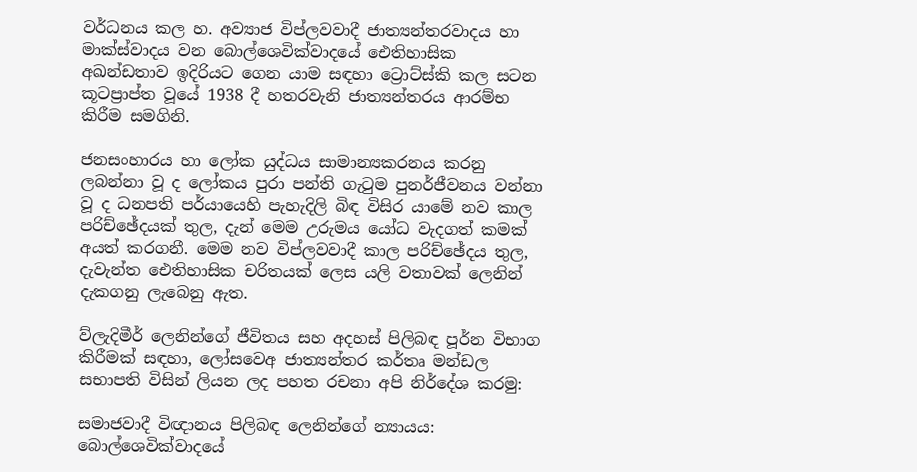වර්ධනය කල හ. අව්‍යාජ විප්ලවවාදී ජාත්‍යන්තරවාදය හා මාක්ස්වාදය වන බොල්ශෙවික්වාදයේ‌ ඓතිහාසික අඛන්ඩතාව ඉදිරියට ගෙන යාම සඳහා ට්‍රොට්ස්කි කල සටන කූටප්‍රාප්ත වූයේ 1938 දී හතරවැනි ජාත්‍යන්තරය ආරම්භ කිරීම සමගිනි.

ජනසංහාරය හා ලෝක යුද්ධය සාමාන්‍යකරනය කරනු ලබන්නා වූ ද ලෝකය පුරා පන්ති ගැටුම පුනර්ජීවනය වන්නා වූ ද ධනපති පර්යායෙහි පැහැදිලි බිඳ විසිර යාමේ නව කාල පරිච්ඡේදයක් තුල, දැන් මෙම උරුමය යෝධ වැදගත් කමක් අයත් කරගනී. මෙම නව විප්ලවවාදී කාල පරිච්ඡේදය තුල, දැවැන්ත ‌ඓතිහාසික චරිතයක් ලෙස යලි වතාවක් ලෙනින් දැකගනු ලැබෙනු ඇත.

ව්ලැදිමීර් ලෙනින්ගේ ජීවිතය සහ අදහස් පිලිබඳ පූර්න විභාග කිරීමක් සඳහා, ලෝසවෙඅ ජාත්‍යන්තර කර්තෘ මන්ඩල සභාපති විසින් ලියන ලද පහත රචනා අපි නිර්දේශ කරමු:

සමාජවාදී විඥානය පිලිබඳ ලෙනින්ගේ න්‍යායය: බොල්ශෙවික්වාදයේ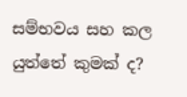සම්භවය සහ කල යුත්තේ කුමක් ද?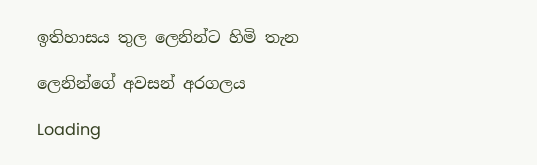ඉතිහාසය තුල ලෙනින්ට හිමි තැන

ලෙනින්ගේ අවසන් අරගලය

Loading